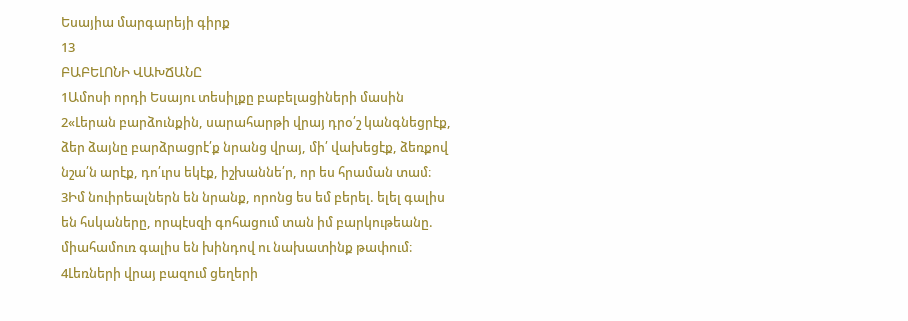Եսայիա մարգարեյի գիրք
13
ԲԱԲԵԼՈՆԻ ՎԱԽՃԱՆԸ
1Ամոսի որդի Եսայու տեսիլքը բաբելացիների մասին
2«Լերան բարձունքին, սարահարթի վրայ դրօ՛շ կանգնեցրէք, ձեր ձայնը բարձրացրէ՛ք նրանց վրայ, մի՛ վախեցէք, ձեռքով նշա՛ն արէք, դո՛ւրս եկէք, իշխաննե՛ր, որ ես հրաման տամ։
3Իմ նուիրեալներն են նրանք, որոնց ես եմ բերել. ելել գալիս են հսկաները, որպէսզի գոհացում տան իմ բարկութեանը. միահամուռ գալիս են խինդով ու նախատինք թափում։
4Լեռների վրայ բազում ցեղերի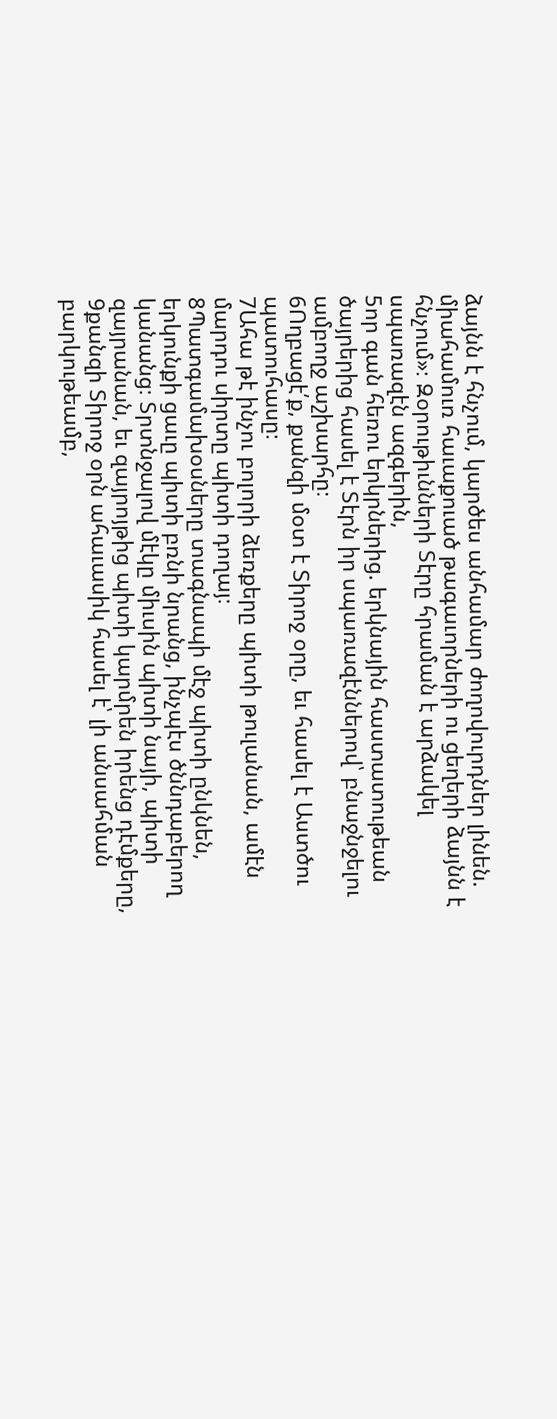ձայնն է հնչում, կարծես անհամար ժողովուրդներ լինեն. միահամուռ հաւաքուած թագաւորների ու ցեղերի ձայնն է հնչում»։ Զօրութիւնների Տէրը հրաման է արձակել սպառազէն ազգերին,
5որ գան հեռու երկրներից. երկնային հաստատութեան ծայրերից հասել է Տէրն իր սպառազէններով՝ բնաջնջելու ամբողջ աշխարհը։
6Ողբացէ՛ք, քանզի մօտ է Տիրոջ օրը, եւ հասել է Աստծու պատուհասը։
7Ահա թէ ինչու բոլորի ձեռքերը պիտի թուլանան, ամէն մարդու սիրտը պիտի դողայ։
8Պատգամախօսները տագնապի մէջ պիտի ընկնեն, երկունքի ցաւը պիտի բռնի նրանց, ինչպէս ծննդաբերող կանանց։ Տրտնջալով մէկը միւսին պիտի նայի, պիտի զայրանան, եւ զայրոյթից պիտի կարմրեն իրենց դէմքերը,
9քանզի Տիրոջ օրն ահաւասիկ հասել է՝ լի անսահման բարկութեամբ,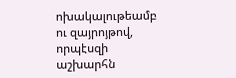ոխակալութեամբ ու զայրոյթով, որպէսզի աշխարհն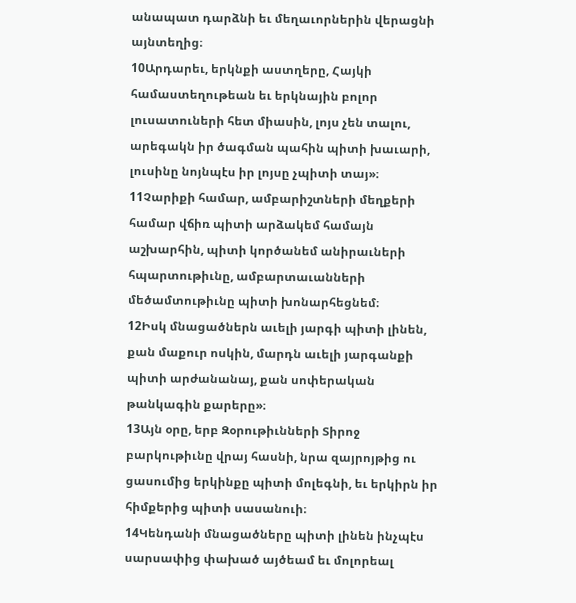անապատ դարձնի եւ մեղաւորներին վերացնի այնտեղից։
10Արդարեւ, երկնքի աստղերը, Հայկի համաստեղութեան եւ երկնային բոլոր լուսատուների հետ միասին, լոյս չեն տալու, արեգակն իր ծագման պահին պիտի խաւարի, լուսինը նոյնպէս իր լոյսը չպիտի տայ»։
11Չարիքի համար, ամբարիշտների մեղքերի համար վճիռ պիտի արձակեմ համայն աշխարհին, պիտի կործանեմ անիրաւների հպարտութիւնը, ամբարտաւանների մեծամտութիւնը պիտի խոնարհեցնեմ։
12Իսկ մնացածներն աւելի յարգի պիտի լինեն, քան մաքուր ոսկին, մարդն աւելի յարգանքի պիտի արժանանայ, քան սոփերական թանկագին քարերը»։
13Այն օրը, երբ Զօրութիւնների Տիրոջ բարկութիւնը վրայ հասնի, նրա զայրոյթից ու ցասումից երկինքը պիտի մոլեգնի, եւ երկիրն իր հիմքերից պիտի սասանուի։
14Կենդանի մնացածները պիտի լինեն ինչպէս սարսափից փախած այծեամ եւ մոլորեալ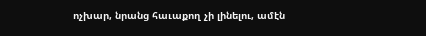ոչխար, նրանց հաւաքող չի լինելու, ամէն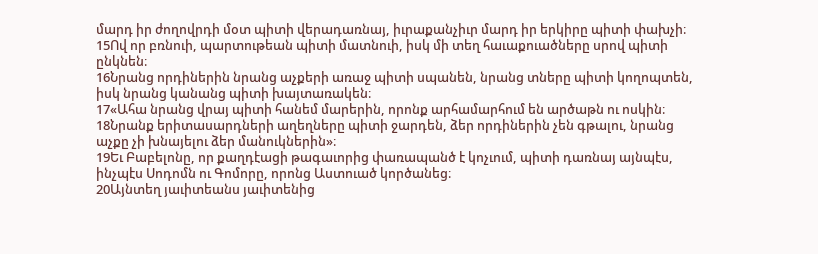մարդ իր ժողովրդի մօտ պիտի վերադառնայ, իւրաքանչիւր մարդ իր երկիրը պիտի փախչի։
15Ով որ բռնուի, պարտութեան պիտի մատնուի, իսկ մի տեղ հաւաքուածները սրով պիտի ընկնեն։
16Նրանց որդիներին նրանց աչքերի առաջ պիտի սպանեն, նրանց տները պիտի կողոպտեն, իսկ նրանց կանանց պիտի խայտառակեն։
17«Ահա նրանց վրայ պիտի հանեմ մարերին, որոնք արհամարհում են արծաթն ու ոսկին։
18Նրանք երիտասարդների աղեղները պիտի ջարդեն, ձեր որդիներին չեն գթալու, նրանց աչքը չի խնայելու ձեր մանուկներին»։
19Եւ Բաբելոնը, որ քաղդէացի թագաւորից փառապանծ է կոչւում, պիտի դառնայ այնպէս, ինչպէս Սոդոմն ու Գոմորը, որոնց Աստուած կործանեց։
20Այնտեղ յաւիտեանս յաւիտենից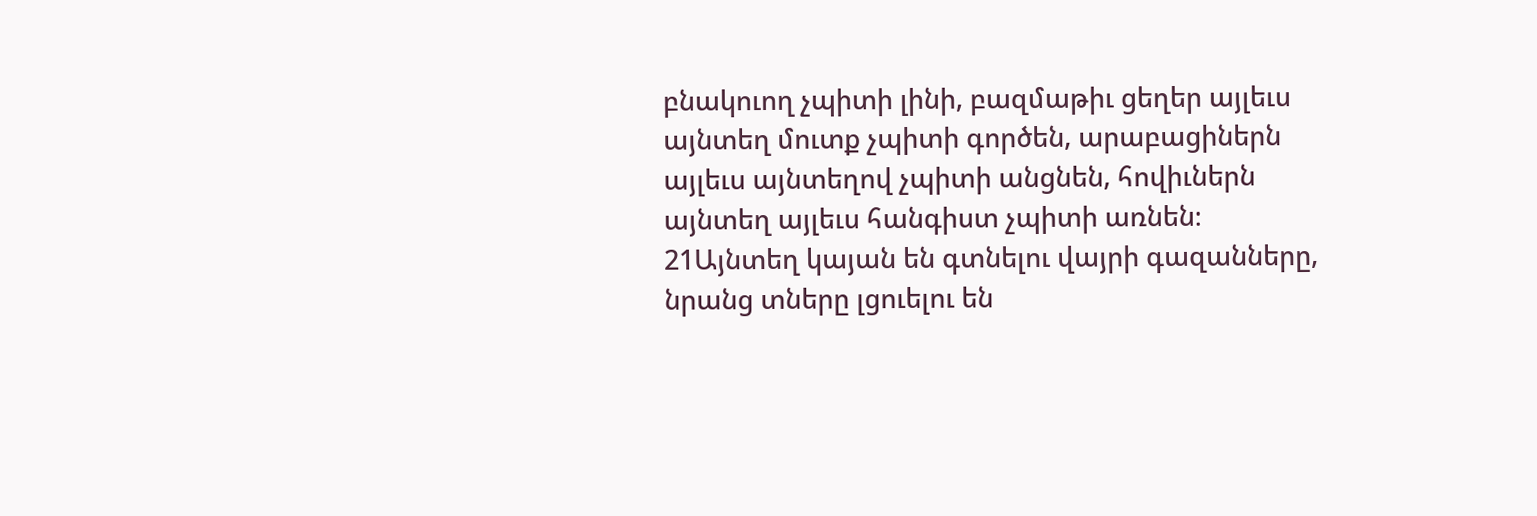բնակուող չպիտի լինի, բազմաթիւ ցեղեր այլեւս այնտեղ մուտք չպիտի գործեն, արաբացիներն այլեւս այնտեղով չպիտի անցնեն, հովիւներն այնտեղ այլեւս հանգիստ չպիտի առնեն։
21Այնտեղ կայան են գտնելու վայրի գազանները, նրանց տները լցուելու են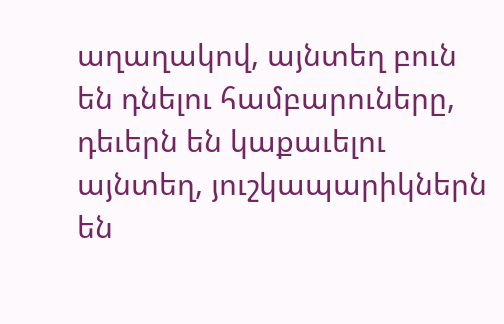աղաղակով, այնտեղ բուն են դնելու համբարուները, դեւերն են կաքաւելու այնտեղ, յուշկապարիկներն են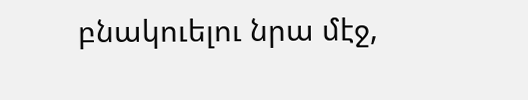բնակուելու նրա մէջ,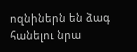ոզնիներն են ձագ հանելու նրա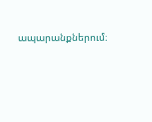ապարանքներում։